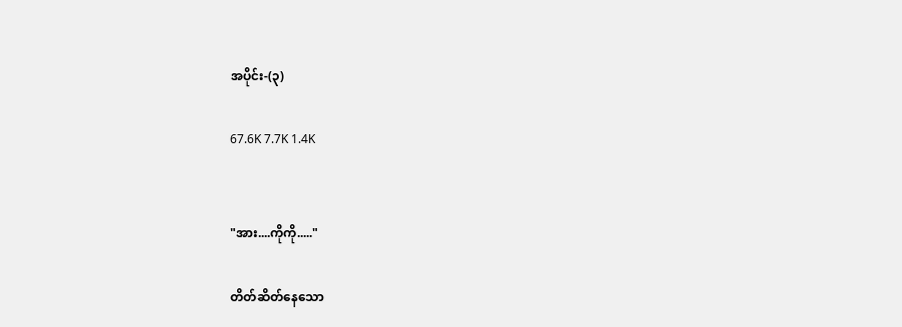အပိုင်း-(၃)

67.6K 7.7K 1.4K


"အား....ကိုကို....."

တိတ်ဆိတ်နေသော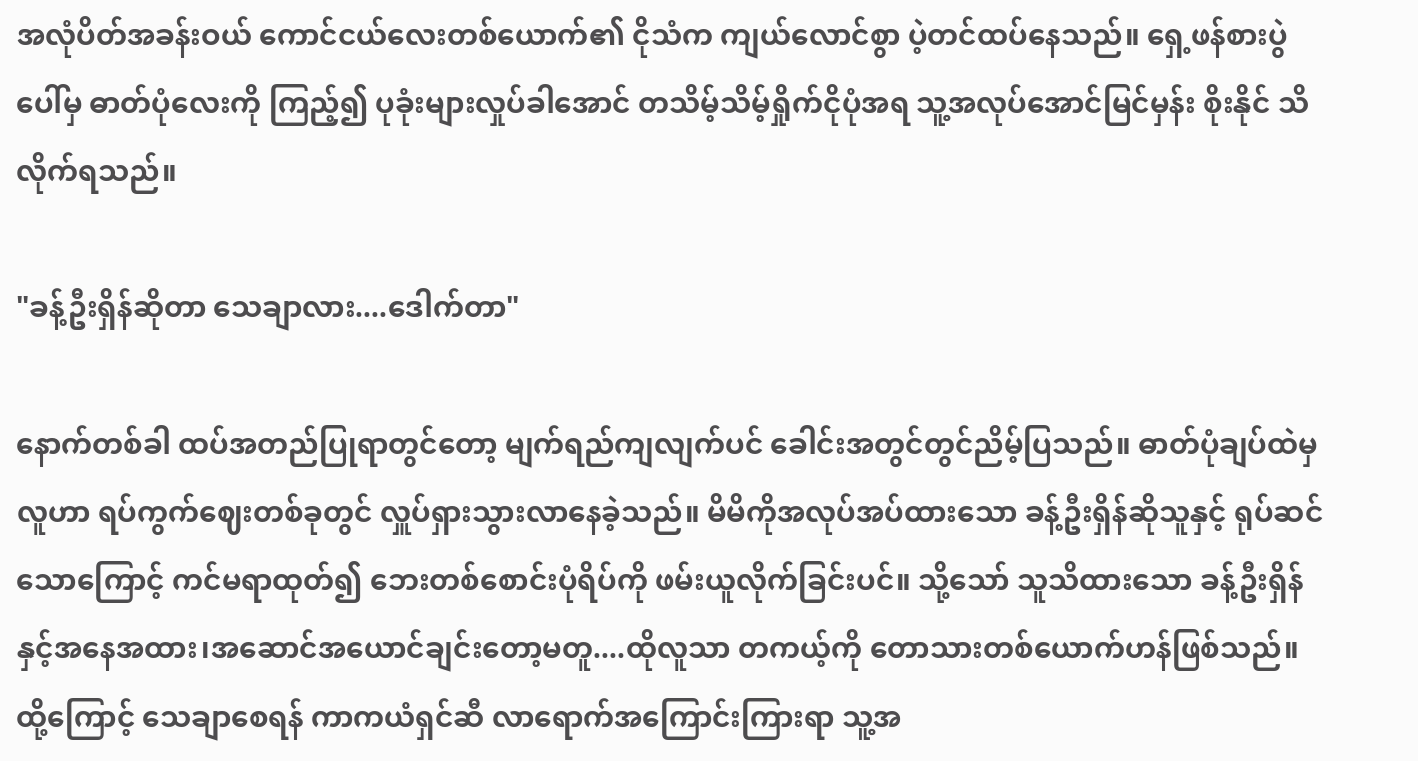အလုံပိတ်အခန်းဝယ် ကောင်ငယ်လေးတစ်ယောက်၏ ငိုသံက ကျယ်လောင်စွာ ပဲ့တင်ထပ်နေသည်။ ရှေ့ဖန်စားပွဲပေါ်မှ ဓာတ်ပုံလေးကို ကြည့်၍ ပုခုံးများလှုပ်ခါအောင် တသိမ့်သိမ့်ရှိုက်ငိုပုံအရ သူ့အလုပ်အောင်မြင်မှန်း စိုးနိုင် သိလိုက်ရသည်။

"ခန့်ဦးရှိန်ဆိုတာ သေချာလား....ဒေါက်တာ"

နောက်တစ်ခါ ထပ်အတည်ပြုရာတွင်တော့ မျက်ရည်ကျလျက်ပင် ခေါင်းအတွင်တွင်ညိမ့်ပြသည်။ ဓာတ်ပုံချပ်ထဲမှ လူဟာ ရပ်ကွက်ဈေးတစ်ခုတွင် လှူပ်ရှားသွားလာနေခဲ့သည်။ မိမိကိုအလုပ်အပ်ထားသော ခန့်ဦးရှိန်ဆိုသူနှင့် ရုပ်ဆင်သောကြောင့် ကင်မရာထုတ်၍ ဘေးတစ်စောင်းပုံရိပ်ကို ဖမ်းယူလိုက်ခြင်းပင်။ သို့သော် သူသိထားသော ခန့်ဦးရှိန်နှင့်အနေအထား၊အဆောင်အယောင်ချင်းတော့မတူ....ထိုလူသာ တကယ့်ကို တောသားတစ်ယောက်ဟန်ဖြစ်သည်။ ထို့ကြောင့် သေချာစေရန် ကာကယံရှင်ဆီ လာရောက်အကြောင်းကြားရာ သူ့အ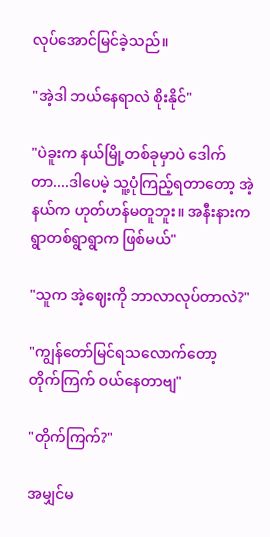လုပ်အောင်မြင်ခဲ့သည်။

"အဲ့ဒါ ဘယ်နေရာလဲ စိုးနိုင်"

"ပဲခူးက နယ်မြို့တစ်ခုမှာပဲ ဒေါက်တာ....ဒါပေမဲ့ သူ့ပုံကြည့်ရတာတော့ အဲ့နယ်က ဟုတ်ဟန်မတူဘူး။ အနီးနားက ရွာတစ်ရွာရွာက ဖြစ်မယ်"

"သူက အဲ့ဈေးကို ဘာလာလုပ်တာလဲ?"

"ကျွန်တော်မြင်ရသလောက်တော့ တိုက်ကြက် ဝယ်နေတာဗျ"

"တိုက်ကြက်?"

အမျှင်မ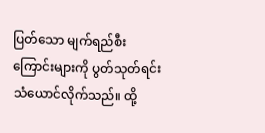ပြတ်သော မျက်ရည်စီးကြောင်းများကို ပွတ်သုတ်ရင်း သံယောင်လိုက်သည်။ ထို့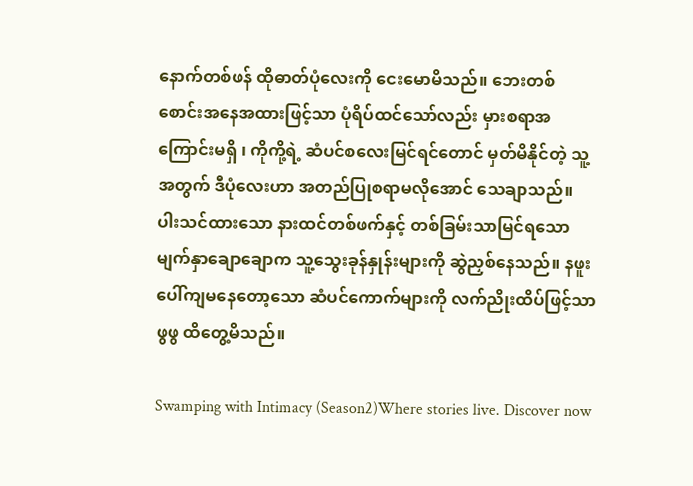နောက်တစ်ဖန် ထိုဓာတ်ပုံလေးကို ငေးမောမိသည်။ ဘေးတစ်စောင်းအနေအထားဖြင့်သာ ပုံရိပ်ထင်သော်လည်း မှားစရာအကြောင်းမရှိ ၊ ကိုကို့ရဲ့ ဆံပင်စလေးမြင်ရင်တောင် မှတ်မိနိုင်တဲ့ သူ့အတွက် ဒီပုံလေးဟာ အတည်ပြုစရာမလိုအောင် သေချာသည်။ ပါးသင်ထားသော နားထင်တစ်ဖက်နှင့် တစ်ခြမ်းသာမြင်ရသော မျက်နှာချောချောက သူ့သွေးခုန်နှုန်းများကို ဆွဲညှစ်နေသည်။ နဖူးပေါ်ကျမနေတော့သော ဆံပင်ကောက်များကို လက်ညိုးထိပ်ဖြင့်သာ ဖွဖွ ထိတွေ့မိသည်။

Swamping with Intimacy (Season2)Where stories live. Discover now